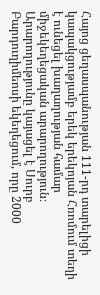Հայոց ցեղասպանության 111-րդ տարելիցի կապակցությամբ երեկ երեկոյան Հռոմում տեղի է ունեցել խաղաղության համար միջեկեղեցական արարողություն։
Արարողությունը կայացել է Սուրբ Բարդուղիմեոսի եկեղեցում, որը 2000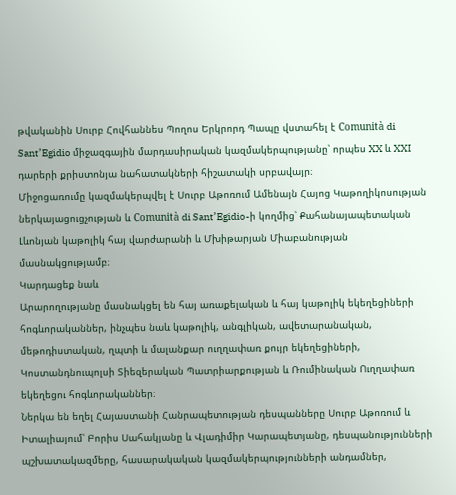թվականին Սուրբ Հովհաննես Պողոս Երկրորդ Պապը վստահել է Comunità di Sant’Egidio միջազգային մարդասիրական կազմակերպությանը՝ որպես XX և XXI դարերի քրիստոնյա նահատակների հիշատակի սրբավայր։
Միջոցառումը կազմակերպվել է Սուրբ Աթոռում Ամենայն Հայոց Կաթողիկոսության ներկայացուցչության և Comunità di Sant’Egidio-ի կողմից՝ Քահանայապետական Լևոնյան կաթոլիկ հայ վարժարանի և Մխիթարյան Միաբանության մասնակցությամբ։
Կարդացեք նաև
Արարողությանը մասնակցել են հայ առաքելական և հայ կաթոլիկ եկեղեցիների հոգևորականներ, ինչպես նաև կաթոլիկ, անգլիկան, ավետարանական, մեթոդիստական, ղպտի և մալանքար ուղղափառ քույր եկեղեցիների, Կոստանդնուպոլսի Տիեզերական Պատրիարքության և Ռումինական Ուղղափառ եկեղեցու հոգևորականներ։
Ներկա են եղել Հայաստանի Հանրապետության դեսպանները Սուրբ Աթոռում և Իտալիայում՝ Բորիս Սահակյանը և Վլադիմիր Կարապետյանը, դեսպանությունների պշխատակազմերը, հասարակական կազմակերպությունների անդամներ,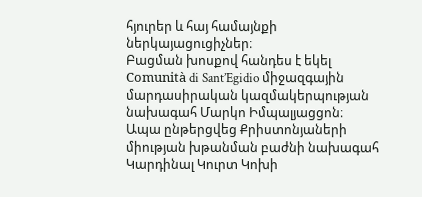հյուրեր և հայ համայնքի ներկայացուցիչներ։
Բացման խոսքով հանդես է եկել Comunità di Sant’Egidio միջազգային մարդասիրական կազմակերպության նախագահ Մարկո Իմպալյացցոն։
Ապա ընթերցվեց Քրիստոնյաների միության խթանման բաժնի նախագահ Կարդինալ Կուրտ Կոխի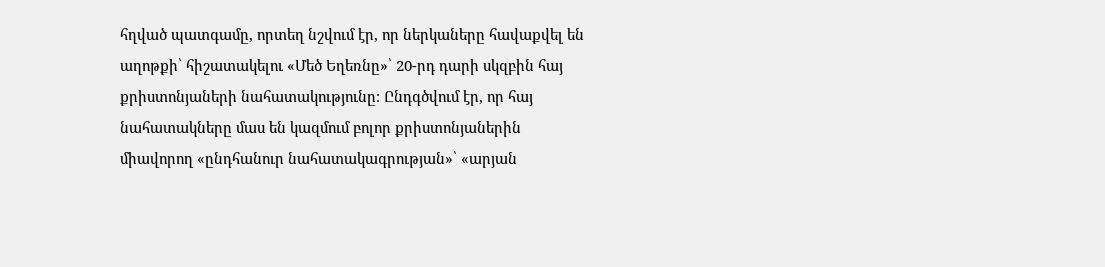հղված պատգամը, որտեղ նշվում էր, որ ներկաները հավաքվել են աղոթքի՝ հիշատակելու «Մեծ Եղեռնը»՝ 20-րդ դարի սկզբին հայ քրիստոնյաների նահատակությունը։ Ընդգծվում էր, որ հայ նահատակները մաս են կազմում բոլոր քրիստոնյաներին միավորող «ընդհանուր նահատակագրության»՝ «արյան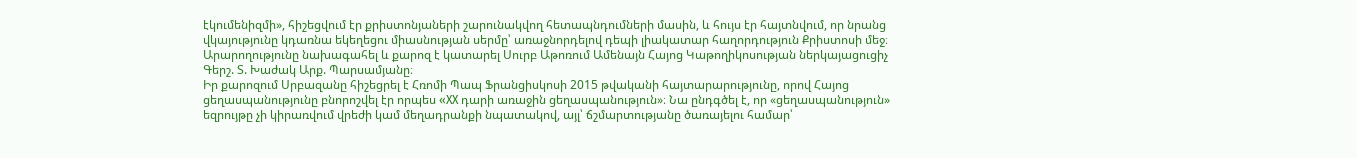էկումենիզմի», հիշեցվում էր քրիստոնյաների շարունակվող հետապնդումների մասին, և հույս էր հայտնվում, որ նրանց վկայությունը կդառնա եկեղեցու միասնության սերմը՝ առաջնորդելով դեպի լիակատար հաղորդություն Քրիստոսի մեջ։
Արարողությունը նախագահել և քարոզ է կատարել Սուրբ Աթոռում Ամենայն Հայոց Կաթողիկոսության ներկայացուցիչ Գերշ. Տ. Խաժակ Արք. Պարսամյանը։
Իր քարոզում Սրբազանը հիշեցրել է Հռոմի Պապ Ֆրանցիսկոսի 2015 թվականի հայտարարությունը, որով Հայոց ցեղասպանությունը բնորոշվել էր որպես «XX դարի առաջին ցեղասպանություն»։ Նա ընդգծել է, որ «ցեղասպանություն» եզրույթը չի կիրառվում վրեժի կամ մեղադրանքի նպատակով, այլ՝ ճշմարտությանը ծառայելու համար՝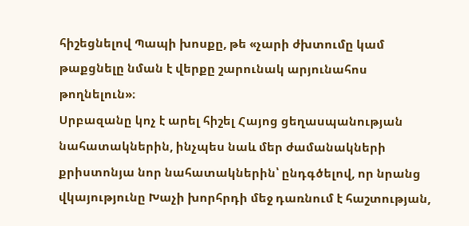հիշեցնելով Պապի խոսքը, թե «չարի ժխտումը կամ թաքցնելը նման է վերքը շարունակ արյունահոս թողնելուն»։
Սրբազանը կոչ է արել հիշել Հայոց ցեղասպանության նահատակներին, ինչպես նաև մեր ժամանակների քրիստոնյա նոր նահատակներին՝ ընդգծելով, որ նրանց վկայությունը Խաչի խորհրդի մեջ դառնում է հաշտության,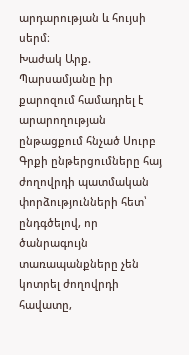արդարության և հույսի սերմ։
Խաժակ Արք. Պարսամյանը իր քարոզում համադրել է արարողության ընթացքում հնչած Սուրբ Գրքի ընթերցումները հայ ժողովրդի պատմական փորձությունների հետ՝ ընդգծելով, որ ծանրագույն տառապանքները չեն կոտրել ժողովրդի հավատը,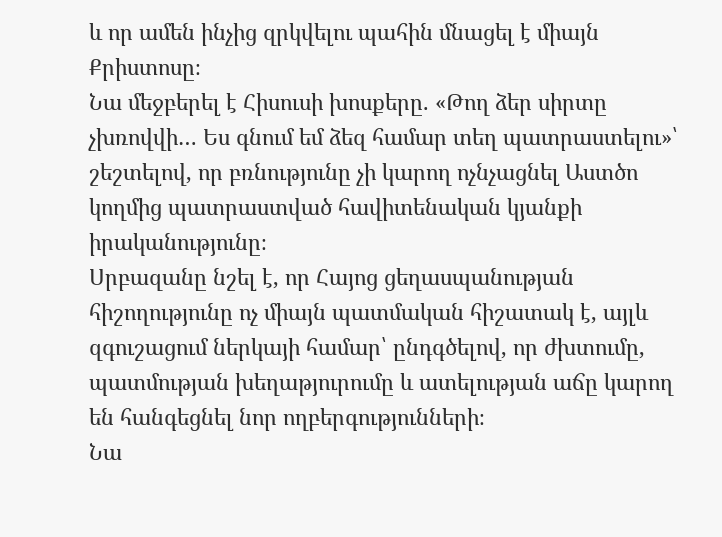և որ ամեն ինչից զրկվելու պահին մնացել է միայն Քրիստոսը։
Նա մեջբերել է Հիսուսի խոսքերը. «Թող ձեր սիրտը չխռովվի… Ես գնում եմ ձեզ համար տեղ պատրաստելու»՝ շեշտելով, որ բռնությունը չի կարող ոչնչացնել Աստծո կողմից պատրաստված հավիտենական կյանքի իրականությունը։
Սրբազանը նշել է, որ Հայոց ցեղասպանության հիշողությունը ոչ միայն պատմական հիշատակ է, այլև զգուշացում ներկայի համար՝ ընդգծելով, որ ժխտումը, պատմության խեղաթյուրումը և ատելության աճը կարող են հանգեցնել նոր ողբերգությունների։
Նա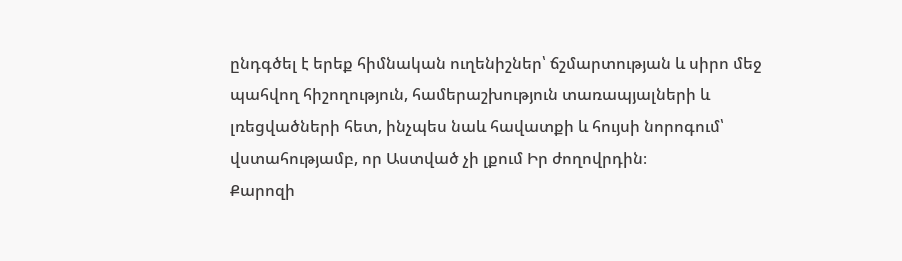ընդգծել է երեք հիմնական ուղենիշներ՝ ճշմարտության և սիրո մեջ պահվող հիշողություն, համերաշխություն տառապյալների և լռեցվածների հետ, ինչպես նաև հավատքի և հույսի նորոգում՝ վստահությամբ, որ Աստված չի լքում Իր ժողովրդին։
Քարոզի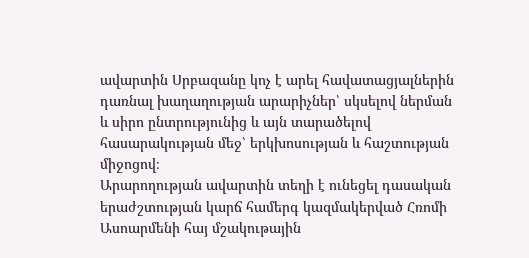ավարտին Սրբազանը կոչ է արել հավատացյալներին դառնալ խաղաղության արարիչներ՝ սկսելով ներման և սիրո ընտրությունից և այն տարածելով հասարակության մեջ՝ երկխոսության և հաշտության միջոցով։
Արարողության ավարտին տեղի է ունեցել դասական երաժշտության կարճ համերգ կազմակերված Հռոմի Ասոարմենի հայ մշակութային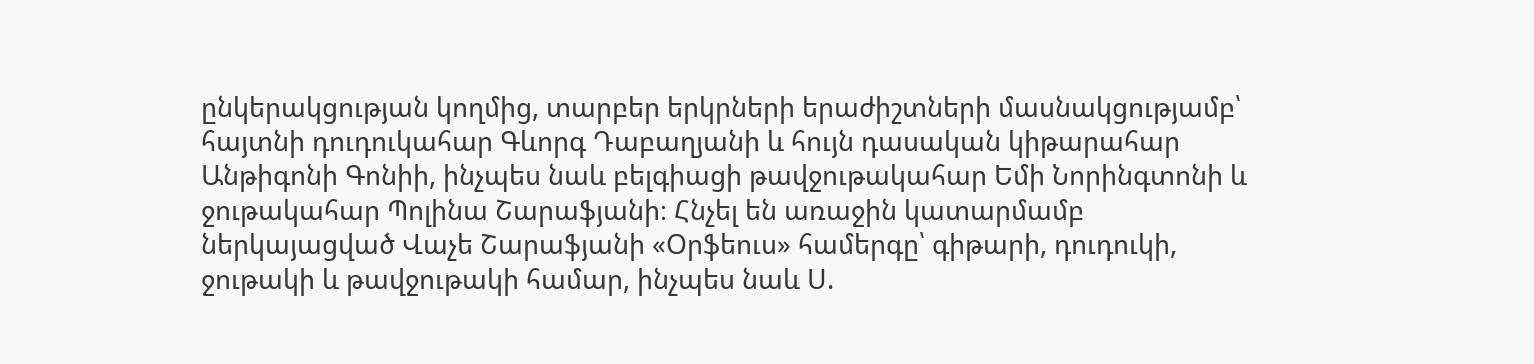ընկերակցության կողմից, տարբեր երկրների երաժիշտների մասնակցությամբ՝ հայտնի դուդուկահար Գևորգ Դաբաղյանի և հույն դասական կիթարահար Անթիգոնի Գոնիի, ինչպես նաև բելգիացի թավջութակահար Եմի Նորինգտոնի և ջութակահար Պոլինա Շարաֆյանի։ Հնչել են առաջին կատարմամբ ներկայացված Վաչե Շարաֆյանի «Օրֆեուս» համերգը՝ գիթարի, դուդուկի, ջութակի և թավջութակի համար, ինչպես նաև Ս.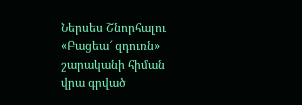Ներսես Շնորհալու «Բացեա՜ զդուռն» շարականի հիման վրա գրված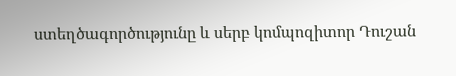ստեղծագործությունը և սերբ կոմպոզիտոր Դուշան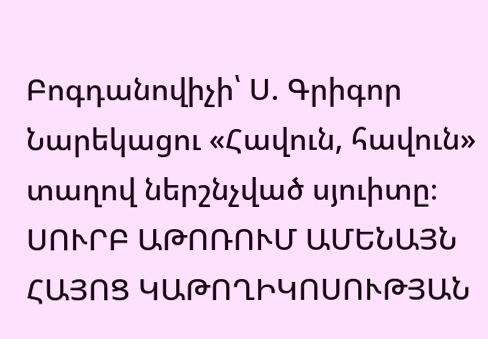Բոգդանովիչի՝ Ս. Գրիգոր Նարեկացու «Հավուն, հավուն» տաղով ներշնչված սյուիտը։
ՍՈՒՐԲ ԱԹՈՌՈՒՄ ԱՄԵՆԱՅՆ ՀԱՅՈՑ ԿԱԹՈՂԻԿՈՍՈՒԹՅԱՆ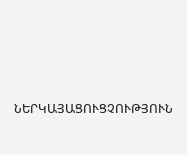ՆԵՐԿԱՅԱՑՈՒՑՉՈՒԹՅՈՒՆ